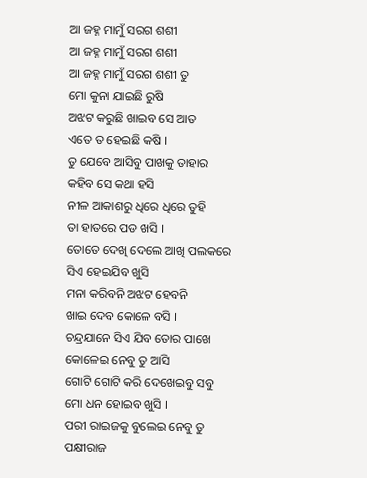ଆ ଜହ୍ନ ମାମୁଁ ସରଗ ଶଶୀ
ଆ ଜହ୍ନ ମାମୁଁ ସରଗ ଶଶୀ
ଆ ଜହ୍ନ ମାମୁଁ ସରଗ ଶଶୀ ତୁ
ମୋ କୁନା ଯାଇଛି ରୁଷି
ଅଝଟ କରୁଛି ଖାଇବ ସେ ଆତ
ଏତେ ତ ହେଇଛି କଷି ।
ତୁ ଯେବେ ଆସିବୁ ପାଖକୁ ତାହାର
କହିବ ସେ କଥା ହସି
ନୀଳ ଆକାଶରୁ ଧିରେ ଧିରେ ତୁହି
ତା ହାତରେ ପଡ ଖସି ।
ତୋତେ ଦେଖି ଦେଲେ ଆଖି ପଲକରେ
ସିଏ ହେଇଯିବ ଖୁସି
ମନା କରିବନି ଅଝଟ ହେବନି
ଖାଇ ଦେବ କୋଳେ ବସି ।
ଚନ୍ଦ୍ରଯାନେ ସିଏ ଯିବ ତୋର ପାଖେ
କୋଳେଇ ନେବୁ ତୁ ଆସି
ଗୋଟି ଗୋଟି କରି ଦେଖେଇବୁ ସବୁ
ମୋ ଧନ ହୋଇବ ଖୁସି ।
ପରୀ ରାଇଜକୁ ବୁଲେଇ ନେବୁ ତୁ
ପକ୍ଷୀରାଜ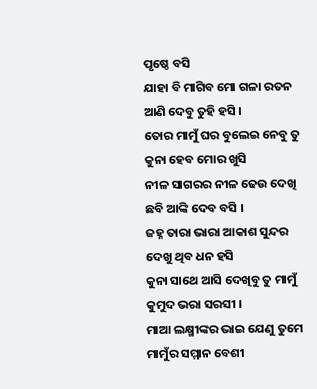ପୃଷ୍ଠେ ବସି
ଯାହା ବି ମାଗିବ ମୋ ଗଳା ରତନ
ଆଣି ଦେବୁ ତୁହି ହସି ।
ତୋର ମାମୁଁ ଘର ବୁଲେଇ ନେବୁ ତୁ
କୁନା ହେବ ମୋର ଖୁସି
ନୀଳ ସାଗରର ନୀଳ ଢେଉ ଦେଖି
ଛବି ଆଙ୍କି ଦେବ ବସି ।
ଜହ୍ନ ତାରା ଭାରା ଆକାଶ ସୁନ୍ଦର
ଦେଖୁ ଥିବ ଧନ ହସି
କୁନା ସାଥେ ଆସି ଦେଖିବୁ ତୁ ମାମୁଁ
କୁମୁଦ ଭରା ସରସୀ ।
ମାଆ ଲକ୍ଷ୍ମୀଙ୍କର ଭାଇ ଯେଣୁ ତୁମେ
ମାମୁଁର ସମ୍ମାନ ବେଶୀ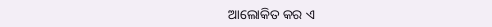ଆଲୋକିତ କର ଏ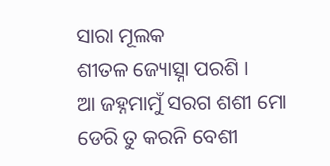ସାରା ମୂଲକ
ଶୀତଳ ଜ୍ୟୋତ୍ସ୍ନା ପରଶି ।
ଆ ଜହ୍ନମାମୁଁ ସରଗ ଶଶୀ ମୋ
ଡେରି ତୁ କରନି ବେଶୀ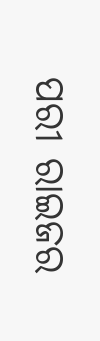ପରୀ ରାଇଜର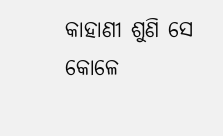କାହାଣୀ ଶୁଣି ସେ
କୋଳେ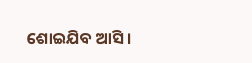ଶୋଇଯିବ ଆସି ।